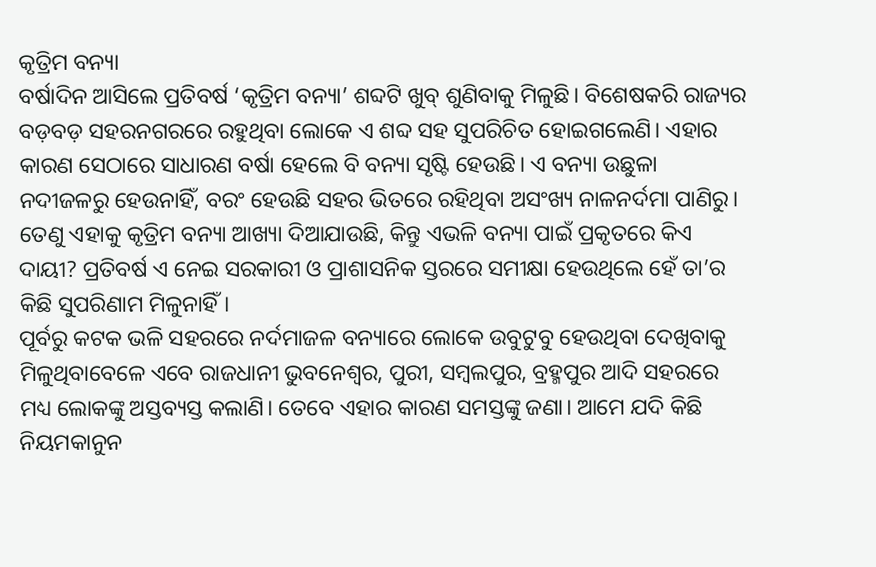କୃତ୍ରିମ ବନ୍ୟା
ବର୍ଷାଦିନ ଆସିଲେ ପ୍ରତିବର୍ଷ ‘କୃତ୍ରିମ ବନ୍ୟା’ ଶବ୍ଦଟି ଖୁବ୍ ଶୁଣିବାକୁ ମିଳୁଛି। ବିଶେଷକରି ରାଜ୍ୟର ବଡ଼ବଡ଼ ସହରନଗରରେ ରହୁଥିବା ଲୋକେ ଏ ଶବ୍ଦ ସହ ସୁପରିଚିତ ହୋଇଗଲେଣି। ଏହାର କାରଣ ସେଠାରେ ସାଧାରଣ ବର୍ଷା ହେଲେ ବି ବନ୍ୟା ସୃଷ୍ଟି ହେଉଛି। ଏ ବନ୍ୟା ଉଛୁଳା ନଦୀଜଳରୁ ହେଉନାହିଁ, ବରଂ ହେଉଛି ସହର ଭିତରେ ରହିଥିବା ଅସଂଖ୍ୟ ନାଳନର୍ଦମା ପାଣିରୁ। ତେଣୁ ଏହାକୁ କୃତ୍ରିମ ବନ୍ୟା ଆଖ୍ୟା ଦିଆଯାଉଛି, କିନ୍ତୁ ଏଭଳି ବନ୍ୟା ପାଇଁ ପ୍ରକୃତରେ କିଏ ଦାୟୀ? ପ୍ରତିବର୍ଷ ଏ ନେଇ ସରକାରୀ ଓ ପ୍ରାଶାସନିକ ସ୍ତରରେ ସମୀକ୍ଷା ହେଉଥିଲେ ହେଁ ତା’ର କିଛି ସୁପରିଣାମ ମିଳୁନାହିଁ।
ପୂର୍ବରୁ କଟକ ଭଳି ସହରରେ ନର୍ଦମାଜଳ ବନ୍ୟାରେ ଲୋକେ ଉବୁଟୁବୁ ହେଉଥିବା ଦେଖିବାକୁ ମିଳୁଥିବାବେଳେ ଏବେ ରାଜଧାନୀ ଭୁବନେଶ୍ବର, ପୁରୀ, ସମ୍ବଲପୁର, ବ୍ରହ୍ମପୁର ଆଦି ସହରରେ ମଧ୍ୟ ଲୋକଙ୍କୁ ଅସ୍ତବ୍ୟସ୍ତ କଲାଣି। ତେବେ ଏହାର କାରଣ ସମସ୍ତଙ୍କୁ ଜଣା। ଆମେ ଯଦି କିଛି ନିୟମକାନୁନ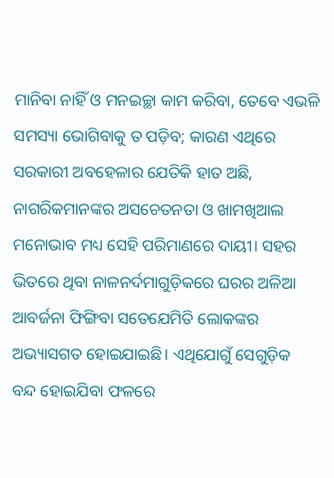ମାନିବା ନାହିଁ ଓ ମନଇଚ୍ଛା କାମ କରିବା, ତେବେ ଏଭଳି ସମସ୍ୟା ଭୋଗିବାକୁ ତ ପଡ଼ିବ; କାରଣ ଏଥିରେ ସରକାରୀ ଅବହେଳାର ଯେତିକି ହାତ ଅଛି, ନାଗରିକମାନଙ୍କର ଅସଚେତନତା ଓ ଖାମଖିଆଲ ମନୋଭାବ ମଧ୍ୟ ସେହି ପରିମାଣରେ ଦାୟୀ। ସହର ଭିତରେ ଥିବା ନାଳନର୍ଦମାଗୁଡ଼ିକରେ ଘରର ଅଳିଆ ଆବର୍ଜନା ଫିଙ୍ଗିବା ସତେଯେମିତି ଲୋକଙ୍କର ଅଭ୍ୟାସଗତ ହୋଇଯାଇଛି। ଏଥିଯୋଗୁଁ ସେଗୁଡ଼ିକ ବନ୍ଦ ହୋଇଯିବା ଫଳରେ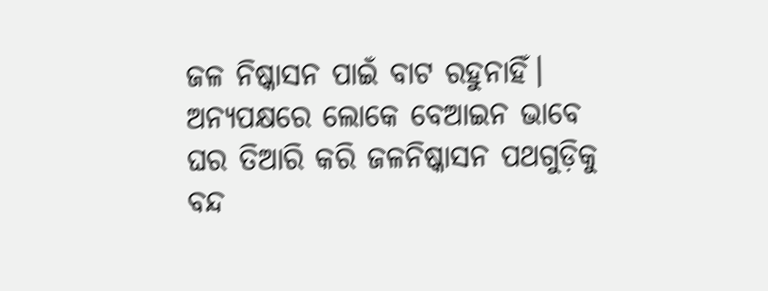ଜଳ ନିଷ୍କାସନ ପାଇଁ ବାଟ ରହୁନାହିଁ। ଅନ୍ୟପକ୍ଷରେ ଲୋକେ ବେଆଇନ ଭାବେ ଘର ତିଆରି କରି ଜଳନିଷ୍କାସନ ପଥଗୁଡ଼ିକୁ ବନ୍ଦ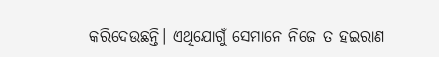କରିଦେଉଛନ୍ତି। ଏଥିଯୋଗୁଁ ସେମାନେ ନିଜେ ତ ହଇରାଣ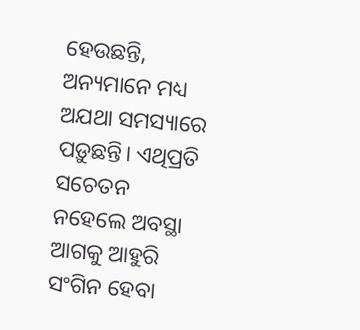ହେଉଛନ୍ତି, ଅନ୍ୟମାନେ ମଧ୍ୟ ଅଯଥା ସମସ୍ୟାରେ ପଡ଼ୁଛନ୍ତି। ଏଥିପ୍ରତି ସଚେତନ ନହେଲେ ଅବସ୍ଥା ଆଗକୁ ଆହୁରି ସଂଗିନ ହେବା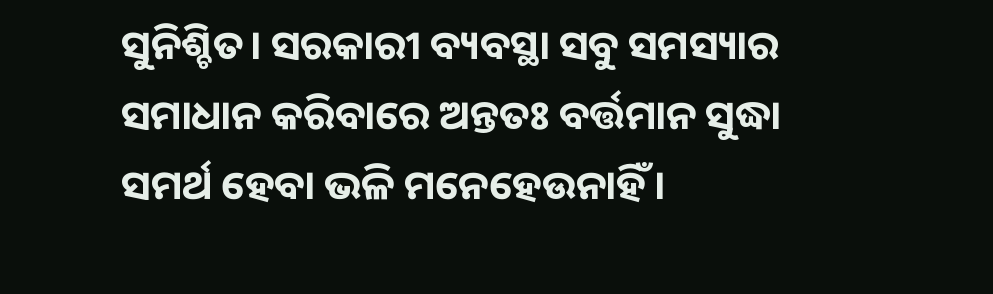ସୁନିଶ୍ଚିତ। ସରକାରୀ ବ୍ୟବସ୍ଥା ସବୁ ସମସ୍ୟାର ସମାଧାନ କରିବାରେ ଅନ୍ତତଃ ବର୍ତ୍ତମାନ ସୁଦ୍ଧା ସମର୍ଥ ହେବା ଭଳି ମନେହେଉନାହିଁ।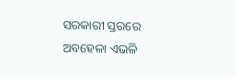ସରକାରୀ ସ୍ତରରେ ଅବହେଳା ଏଭଳି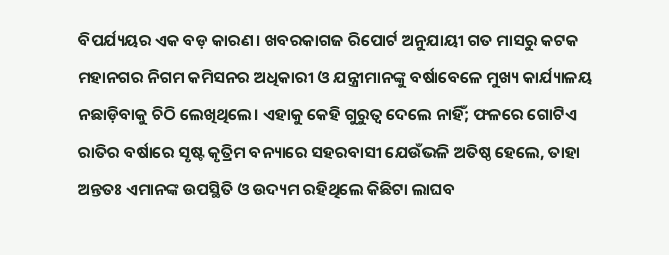ବିପର୍ଯ୍ୟୟର ଏକ ବଡ଼ କାରଣ। ଖବରକାଗଜ ରିପୋର୍ଟ ଅନୁଯାୟୀ ଗତ ମାସରୁ କଟକ ମହାନଗର ନିଗମ କମିସନର ଅଧିକାରୀ ଓ ଯନ୍ତ୍ରୀମାନଙ୍କୁ ବର୍ଷାବେଳେ ମୁଖ୍ୟ କାର୍ଯ୍ୟାଳୟ ନଛାଡ଼ିବାକୁ ଚିଠି ଲେଖିଥିଲେ। ଏହାକୁ କେହି ଗୁରୁତ୍ବ ଦେଲେ ନାହିଁ; ଫଳରେ ଗୋଟିଏ ରାତିର ବର୍ଷାରେ ସୃଷ୍ଟ କୃତ୍ରିମ ବନ୍ୟାରେ ସହରବାସୀ ଯେଉଁଭଳି ଅତିଷ୍ଠ ହେଲେ, ତାହା ଅନ୍ତତଃ ଏମାନଙ୍କ ଉପସ୍ଥିତି ଓ ଉଦ୍ୟମ ରହିଥିଲେ କିଛିଟା ଲାଘବ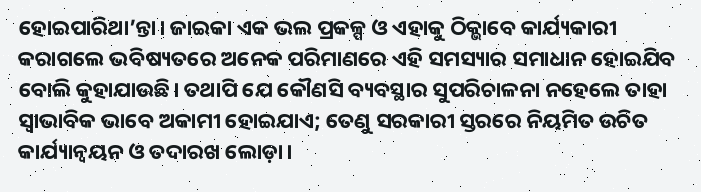ହୋଇପାରିଥା’ନ୍ତା। ଜାଇକା ଏକ ଭଲ ପ୍ରକଳ୍ପ ଓ ଏହାକୁ ଠିକ୍ଭାବେ କାର୍ଯ୍ୟକାରୀ କରାଗଲେ ଭବିଷ୍ୟତରେ ଅନେକ ପରିମାଣରେ ଏହି ସମସ୍ୟାର ସମାଧାନ ହୋଇଯିବ ବୋଲି କୁହାଯାଉଛି। ତଥାପି ଯେ କୌଣସି ବ୍ୟବସ୍ଥାର ସୁପରିଚାଳନା ନହେଲେ ତାହା ସ୍ବାଭାବିକ ଭାବେ ଅକାମୀ ହୋଇଯାଏ; ତେଣୁ ସରକାରୀ ସ୍ତରରେ ନିୟମିତ ଉଚିତ କାର୍ଯ୍ୟାନ୍ବୟନ ଓ ତଦାରଖ ଲୋଡ଼ା।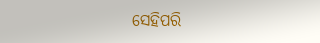ସେହିପରି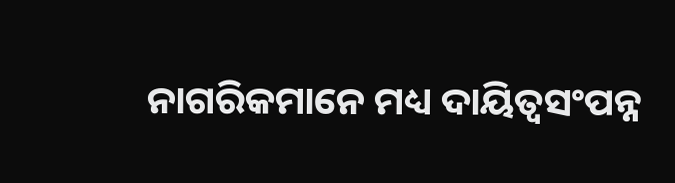ନାଗରିକମାନେ ମଧ୍ୟ ଦାୟିତ୍ବସଂପନ୍ନ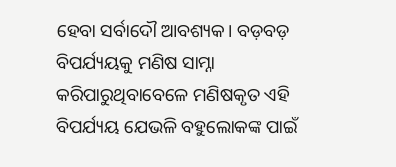ହେବା ସର୍ବାଦୌ ଆବଶ୍ୟକ। ବଡ଼ବଡ଼ ବିପର୍ଯ୍ୟୟକୁ ମଣିଷ ସାମ୍ନା କରିପାରୁଥିବାବେଳେ ମଣିଷକୃତ ଏହି ବିପର୍ଯ୍ୟୟ ଯେଭଳି ବହୁଲୋକଙ୍କ ପାଇଁ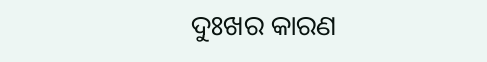ଦୁଃଖର କାରଣ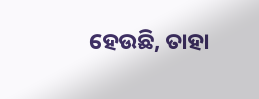ହେଉଛି, ତାହା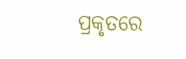ପ୍ରକୃତରେ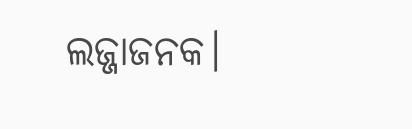ଲଜ୍ଜାଜନକ।